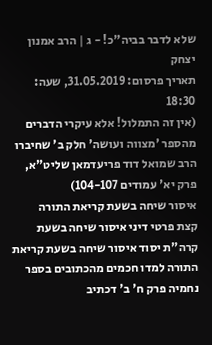שלא לדבר בביה"כ! - ג | הרב אמנון יצחק
תאריך פרסום: 31.05.2019, שעה: 18:30
(אין זה התמלול! אלא עיקרי הדברים מהספר 'מצווה ועושה' חלק ב' שחיברו הרב שמואל דוד פריעדמאן שליט"א, פרק יא' עמודים 104-107)
איסור שיחה בשעת קריאת התורה
קצת פרטי דיני איסור שיחה בשעת קרה"ת יסוד איסור שיחה בשעת קריאת התורה למדו חכמים מהכתובים בספר נחמיה פרק ח' ב' דכתיב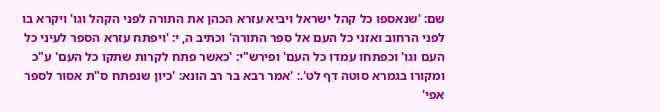שם: 'שנאספו כל קהל ישראל ויביא עזרא הכהן את התורה לפני הקהל וגו' ויקרא בו לפני הרחוב ואזני כל העם אל ספר התורה' וכתיב ה, י: 'ויפתח עזרא הספר לעיני כל העם וגו' וכפתחו עמדו כל העם' ופירש"י: 'כאשר פתח לקרות שתקו כל העם' ע"כ ומקורו בגמרא סוטה דף לט'.: 'אמר רבא בר רב הונא: 'כיון שנפתח ס"ת אסור לספר אפי'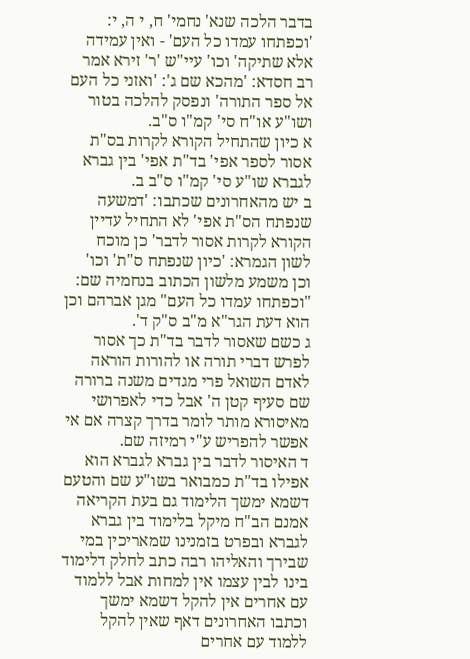בדבר הלכה שנא' נחמי' ח, י ה, י: 'וכפתחו עמדו כל העם' - ואין עמידה אלא שתיקה' וכו' עיי"ש 'ר' זירא אמר רב חסדא: 'מהכא שם ג': 'ואזני כל העם אל ספר התורה' ונפסק להלכה בטור ושו"ע או"ח סי' קמ"ו ס"ב.
א כיון שהתחיל הקורא לקרות בס"ת אסור לספר אפי' בד"ת אפי' בין גברא לגברא שו"ע סי' קמ"ו ס"ב ב.
ב יש מהאחרונים שכתבו: 'דמשעה שנפתח הס"ת אפי' לא התחיל עדיין הקורא לקרות אסור לדבר' כן מוכח לשון הגמרא: 'כיון שנפתח ס"ת' וכו' וכן משמע מלשון הכתוב בנחמיה שם: "וכפתחו עמדו כל העם" מגן אברהם וכן הוא דעת הגר"א מ"ב ס"ק ד'.
ג כשם שאסור לדבר בד"ת כך אסור לפרש דברי תורה או להורות הוראה לאדם השואל פרי מגדים משנה ברורה שם סעיף קטן ה' אבל כדי לאפרושי מאיסורא מותר לומר בדרך קצרה אם אי אפשר להפריש ע"י רמיזה שם.
ד האיסור לדבר בין גברא לגברא הוא אפילו בד"ת כמבואר בשו"ע שם והטעם דשמא ימשך הלימוד גם בעת הקריאה אמנם הב"ח מיקל בלימוד בין גברא לגברא ובפרט בזמנינו שמאריכין במי שבירך והאליהו רבה כתב לחלק דלימוד בינו לבין עצמו אין למחות אבל ללמוד עם אחרים אין להקל דשמא ימשך וכתבו האחרונים דאף שאין להקל ללמוד עם אחרים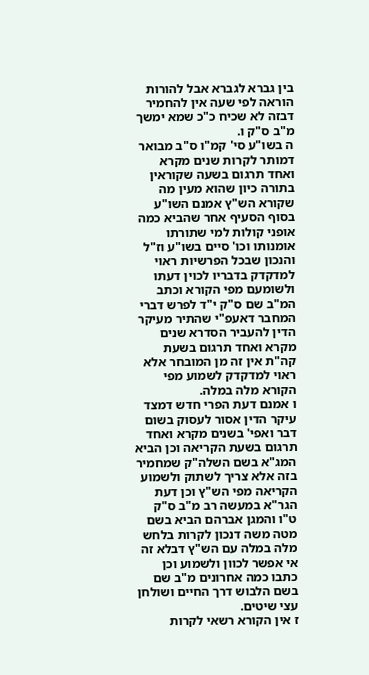בין גברא לגברא אבל להורות הוראה לפי שעה אין להחמיר דבזה לא שכיח כ"כ שמא ימשך מ"ב ס"ק ו.
ה בשו"ע סי' קמ"ו ס"ב מבואר דמותר לקרות שנים מקרא ואחד תרגום בשעה שקוראין בתורה כיון שהוא מעין מה שקורא הש"ץ אמנם השו"ע בסוף הסעיף אחר שהביא כמה אופני קולות למי שתורתו אומנותו וכו' סיים בשו"ע וז"ל והנכון שבכל הפרשיות ראוי למדקדק בדבריו לכוין דעתו ולשומעם מפי הקורא וכתב המ"ב שם ס"ק י"ד לפרש דברי המחבר דאעפ"י שהתיר מעיקר הדין להעביר הסדרא שנים מקרא ואחד תרגום בשעת קה"ת אין זה מן המובחר אלא ראוי למדקדק לשמוע מפי הקורא מלה במלה.
ו אמנם דעת הפרי חדש דמצד עיקר הדין אסור לעסוק בשום דבר ואפי' בשנים מקרא ואחד תרגום בשעת הקריאה וכן הביא המג"א בשם השלה"ק שמחמיר בזה אלא צריך לשתוק ולשמוע הקריאה מפי הש"ץ וכן דעת הגר"א במעשה רב מ"ב ס"ק ט"ו והמגן אברהם הביא בשם מטה משה דנכון לקרות בלחש מלה במלה עם הש"ץ דבלא זה אי אפשר לכוון ולשמוע וכן כתבו כמה אחרונים מ"ב שם בשם הלבוש דרך החיים ושולחן עצי שיטים.
ז אין הקורא רשאי לקרות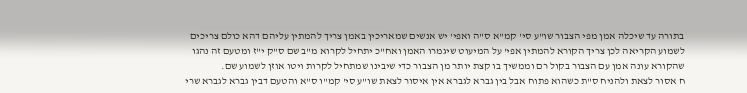בתורה עד שיכלה אמן מפי הצבור שו"ע סי' קמ"א ס"ה ואפי' יש אנשים שמאריכין באמן צריך להמתין עליהם דהא כולם צריכים לשמוע הקריאה לכן צריך הקורא להמתין אפי' על המיעוט שיגמרו האמן ואח"כ יתחיל לקרוא מ"ב שם ס"ק י"ז ומטעם זה נהגו שהקורא עונה אמן עם הצבור בקול רם וממשיך בו קצת יותר מן הצבור כדי שיבינו שמתחיל לקרות ויטו אוזן לשמוע שם.
ח אסור לצאת ולהניח ס"ת כשהוא פתוח אבל בין גברא לגברא אין איסור לצאת שו"ע סי' קמ"ו ס"א והטעם דבין גברא לגברא שרי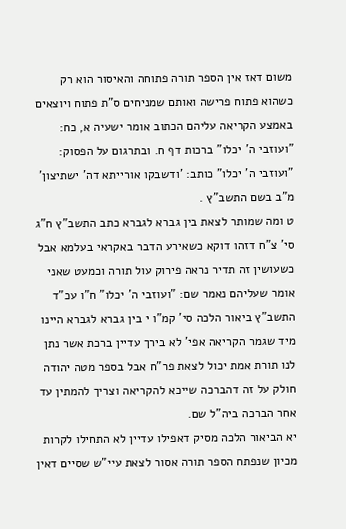משום דאז אין הספר תורה פתוחה והאיסור הוא רק כשהוא פתוח פרישה ואותם שמניחים ס"ת פתוח ויוצאים באמצע הקריאה עליהם הכתוב אומר ישעיה א, כח: "ועוזבי ה' יכלו" ברכות דף ח. ובתרגום על הפסוק: "ועוזבי ה' יכלו" כותב: 'ודשבקו אורייתא דה' ישתיצון' מ"ב בשם התשב"ץ .
ט ומה שמותר לצאת בין גברא לגברא כתב התשב"ץ ח"ג סי' צ"ח דזהו דוקא כשאירע הדבר באקראי בעלמא אבל כשעושין זה תדיר נראה פירוק עול תורה וכמעט שאני אומר שעליהם נאמר שם: "ועוזבי ה' יכלו" ח"ו עכ"ד התשב"ץ ביאור הלכה סי' קמ"ו י בין גברא לגברא היינו מיד שגמר הקריאה אפי' לא בירך עדיין ברכת אשר נתן לנו תורת אמת יכול לצאת פר"ח אבל בספר מטה יהודה חולק על זה דהברכה שייכא להקריאה וצריך להמתין עד אחר הברכה ביה"ל שם.
יא הביאור הלכה מסיק דאפילו עדיין לא התחילו לקרות מכיון שנפתח הספר תורה אסור לצאת עיי"ש שסיים דאין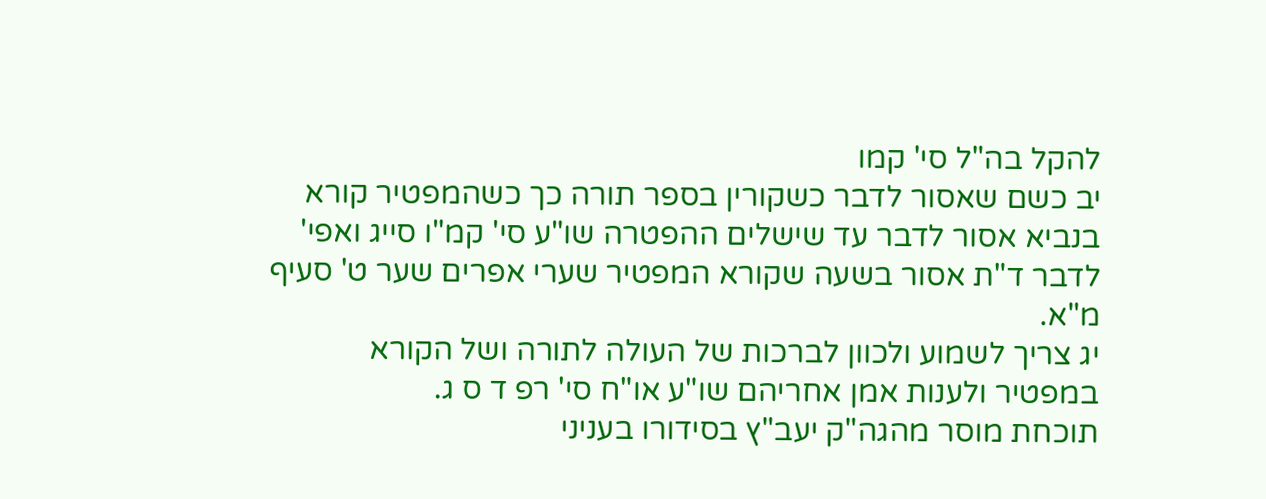להקל בה"ל סי' קמו
יב כשם שאסור לדבר כשקורין בספר תורה כך כשהמפטיר קורא בנביא אסור לדבר עד שישלים ההפטרה שו"ע סי' קמ"ו סייג ואפי' לדבר ד"ת אסור בשעה שקורא המפטיר שערי אפרים שער ט' סעיף מ"א.
יג צריך לשמוע ולכוון לברכות של העולה לתורה ושל הקורא במפטיר ולענות אמן אחריהם שו"ע או"ח סי' רפ ד ס ג.
תוכחת מוסר מהגה"ק יעב"ץ בסידורו בעניני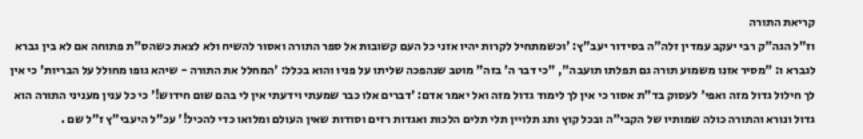קריאת התורה
וז"ל הגה"ק רבי יעקב עמדין זלה"ה בסידור יעב"ץ: 'וכשמתחיל לקרות יהיו אזני כל העם קשובות אל ספר התורה ואסור להשיח ולא לצאת כשהס"ת פתוחה אם לא בין גברא לגברא ו: "מסיר אזנו משמוע תורה גם תפלתו תועבה", "כי דבר ה' בזה" מוטב שנהפכה שליתו על פניו והוא בכלל: 'המחלל את התורה - שיהא גופו מחולל על הבריות' כי אין לך חילול גדול מזה ואפי' לעסוק בד"ת אסור כי אין לך לימוד גדול מזה ואל יאמר אדם: 'דברים אלו כבר שמעתי וידעתי אין לי בהם שום חידוש!' כי כל ענין מעניני התורה הוא גדול ונורא והתורה כולה שמותיו של הקבי"ה ובכל קוץ ותג תלויין תלי תלים הלכות ואגדות רזים וסודות שאין העולם ומלואו כדי להכיל!' עכ"ל היעבי"ץ ז"ל שם .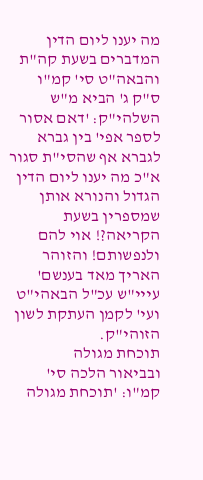מה יענו ליום הדין המדברים בשעת קה"ת
והבאה"ט סי' קמ"ו ס"ק ג' הביא מ"ש השלהי"ק: 'דאם אסור לספר אפי' בין גברא לגברא אף שהסי"ת סגור א"כ מה יענו ליום הדין הגדול והנורא אותן שמספרין בשעת הקריאה?! אוי להם ולנפשותם! והזוהר האריך מאד בענשם' עייי"ש עכ"ל הבאהי"ט ועי' לקמן העתקת לשון הזוהי"ק.
תוכחת מגולה
ובביאור הלכה סי' קמ"ו: 'תוכחת מגולה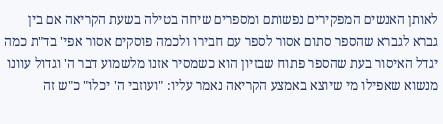לאותן האנשים המפקירים נפשותם ומספרים שיחה בטילה בשעת הקריאה אם בין גברא לגברא שהספר סתום אסור לספר עם חבירו ולכמה פוסקים אסור אפי' בד"ת כמה יגדל האיסור בעת שהספר פתוח שבזיון הוא כשמסיר אזנו מלשמוע דבר ה' וגדול עוונו מנשוא שאפילו מי שיוצא באמצע הקריאה נאמר עליו: "ועוזבי ה' יכלו" כ"ש זה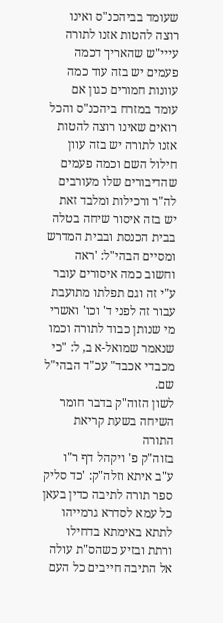שעומד בביהכנ"ס ואינו רוצה להטות אזנו לתורה עייי"ש שהאריך דכמה פעמים יש בזה עוד כמה עוונות חמורים כגון אם עומד במזרח ביהכנ"ס והכל רואים שאינו רוצה להטות אזנו לתורה יש בזה עוון חילול השם וכמה פעמים שהדיבורים שלו מעורבים לה"ר ורכילות ומלבד זאת יש בזה איסור שיחה בטלה בבית הכנסת ובבית המדרש ומסיים הבהי"ל: 'ראה וחשוב כמה איסורים עובר ע"י זה וגם תפלתו מתועבת עבור זה לפני ד' וכו' ואשרי מי שנותן כבוד לתורה וכמו שנאמר שמואל-א ב, ל: "כי מכבדי אכבד" עכ"ד הבהי"ל שם.
לשון הזוה"ק בדבר חומר השיחה בשעת קריאת התורה
בזוה"ק פ' ויקהל דף ר"ו ע"ב איתא וזלה"ק: 'כד סליק ספר תורה לתיבה כדין בעאן כל עמא לסדרא גרמייהו לתתא באימתא בדחילו ורתת ובזיע כשהס"ת עולה אל התיבה חייבים כל העם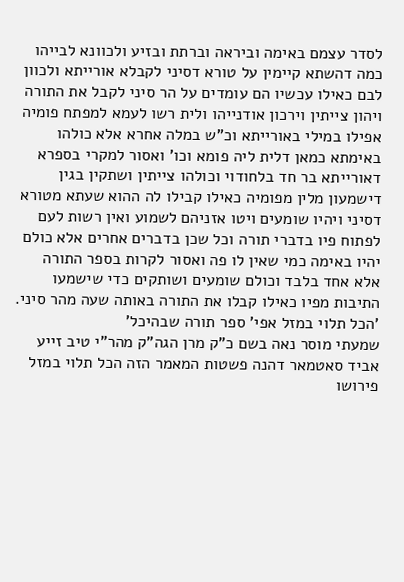לסדר עצמם באימה וביראה וברתת ובזיע ולכוונא לבייהו כמה דהשתא קיימין על טורא דסיני לקבלא אורייתא ולכוון לבם כאילו עכשיו הם עומדים על הר סיני לקבל את התורה ויהון צייתין וירכון אודנייהו ולית רשו לעמא למפתח פומיה אפילו במילי באורייתא וכ"ש במלה אחרא אלא כולהו באימתא כמאן דלית ליה פומא וכו' ואסור למקרי בספרא דאורייתא בר חד בלחודוי וכולהו צייתין ושתקין בגין דישמעון מלין מפומיה כאילו קבילו לה ההוא שעתא מטורא דסיני ויהיו שומעים ויטו אזניהם לשמוע ואין רשות לעם לפתוח פיו בדברי תורה וכל שכן בדברים אחרים אלא כולם יהיו באימה כמי שאין לו פה ואסור לקרות בספר התורה אלא אחד בלבד וכולם שומעים ושותקים כדי שישמעו התיבות מפיו כאילו קבלו את התורה באותה שעה מהר סיני.
'הכל תלוי במזל אפי' ספר תורה שבהיכל'
שמעתי מוסר נאה בשם כ"ק מרן הגה"ק מהר"י טיב זייע אביד סאטמאר דהנה פשטות המאמר הזה הכל תלוי במזל פירושו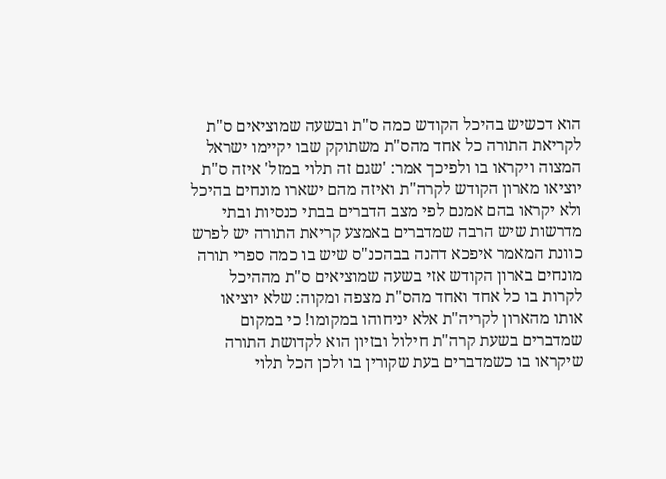הוא דכשיש בהיכל הקודש כמה ס"ת ובשעה שמוציאים ס"ת לקריאת התורה כל אחד מהס"ת משתוקק שבו יקיימו ישראל המצוה ויקראו בו ולפיכך אמר: 'שגם זה תלוי במזל' איזה ס"ת יוציאו מארון הקודש לקרה"ת ואיזה מהם ישארו מונחים בהיכל ולא יקראו בהם אמנם לפי מצב הדברים בבתי כנסיות ובתי מדרשות שיש הרבה שמדברים באמצע קריאת התורה יש לפרש כוונת המאמר איפכא דהנה בבהכנ"ס שיש בו כמה ספרי תורה מונחים בארון הקודש אזי בשעה שמוציאים ס"ת מההיכל לקרות בו כל אחד ואחד מהס"ת מצפה ומקוה: שלא יוציאו אותו מהארון לקריה"ת אלא יניחוהו במקומו! כי במקום שמדברים בשעת קרה"ת חילול ובזיון הוא לקדושת התורה שיקראו בו כשמדברים בעת שקורין בו ולכן הכל תלוי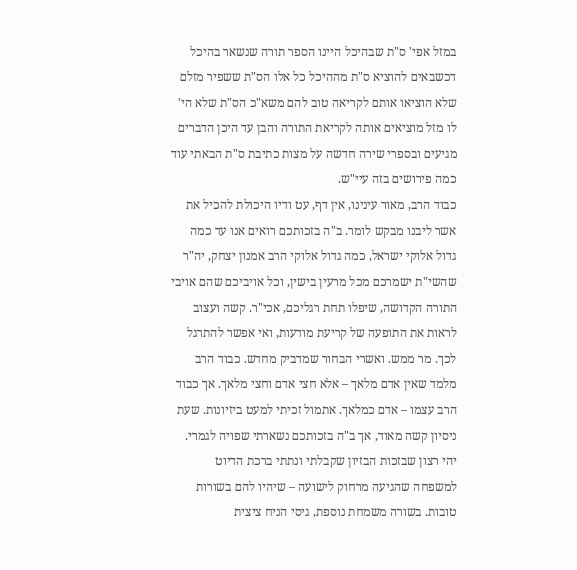במזל אפי' ס"ת שבהיכל היינו הספר תורה שנשאר בהיכל דכשבאים להוציא ס"ת מההיכל כל אלו הס"ת ששפיר מזלם שלא הוציאו אותם לקריאה טוב להם משא"כ הס"ת שלא הי' לו מזל מוציאים אותה לקריאת התורה והבן עד היכן הדברים מגיעים ובספרי שירה חדשה על מצות כתיבת ס"ת הבאתי עוד כמה פירושים בזה עיי"ש.
כבוד הרב, מאור עינינו, אין דף, עט ודיו היכולת להכיל את אשר ליבנו מבקש לומר. ב"ה בזכותכם רואים אנו עד כמה גדול אלוקי ישראל, כמה גדול אלוקי הרב אמנון יצחק, יה"ר שהשי"ת ישמרכם מכל מרעין בישין, וכל אויביכם שהם אויבי התורה הקדושה, שיפלו תחת רגליכם, אכי"ר. קשה ועצוב לראות את התופעה של קריעת מודעות, ואי אפשר להתרגל לכך. מר ממש. ואשרי הבחור שמדביק מחדש. כבוד הרב מלמד שאין אדם מלאך – אלא חצי אדם וחצי מלאך. אך כבוד הרב עצמו – אדם כמלאך. אתמול זכיתי למעט ביזיונות. שעת ניסיון קשה מאוד, אך ב"ה בזכותכם נשארתי שפויה לגמרי. יהי רצון שבזכות הבזיון שקבלתי ונתתי ברכת הדיוט למשפחה שהגיעה מרחוק לישועה – שיהיו להם בשורות טובות. בשורה משמחת נוספת, גיסי הניח ציצית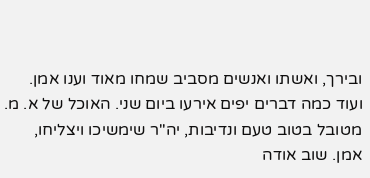ובירך, ואשתו ואנשים מסביב שמחו מאוד וענו אמן. ועוד כמה דברים יפים אירעו ביום שני. האוכל של א. מ. מטובל בטוב טעם ונדיבות, יה"ר שימשיכו ויצליחו, אמן. שוב אודה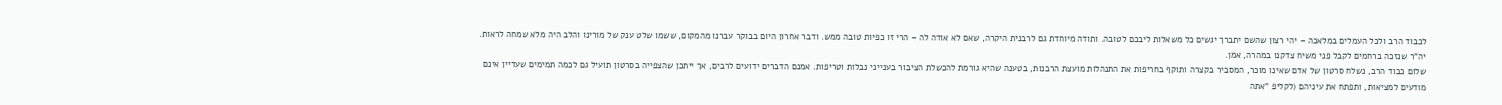לכבוד הרב ולכל העמלים במלאכה – יהי רצון שהשם יתברך יגשים כל משאלות ליבכם לטובה. ותודה מיוחדת גם לרבנית היקרה, שאם לא אודה לה – הרי זו כפיות טובה ממש. ודבר אחרון היום בבוקר עברנו מהמקום, ששמו שלט ענק של מורינו והלב היה מלא שמחה לראות. יה"ר שנזכה ברחמים לקבל פני משיח צדקנו במהרה, אמן.
שלום כבוד הרב, נשלח סרטון של אדם שאינו מוכר, המסביר בקצרה ותוקף בחריפות את התנהלות מועצת הרבנות, בטענה שהיא גורמת להכשלת הציבור בענייני נבלות וטריפות. אמנם הדברים ידועים לרבים, אך ייתכן שהצפייה בסרטון תועיל גם לכמה תמימים שעדיין אינם מודעים למציאות, ותפתח את עיניהם (לקליפ "אתה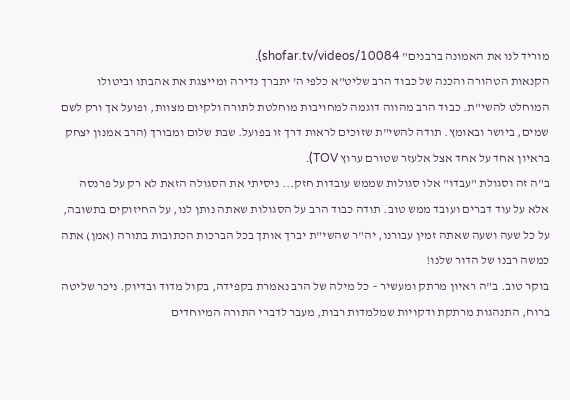מוריד לנו את האמונה ברבנים" shofar.tv/videos/10084).
הקנאות הטהורה והכנה של כבוד הרב שליט"א כלפי ה' יתברך נדירה ומייצגת את אהבתו וביטולו המוחלט להשי"ת. כבוד הרב מהווה דוגמה למחויבות מוחלטת לתורה ולקיום מצוות, ופועל אך ורק לשם שמים, ביושר ובאומץ. תודה להשי"ת שזוכים לראות דרך זו בפועל. שבת שלום ומבורך (הרב אמנון יצחק בראיון אחד על אחד אצל אלעזר שטורם ערוץ TOV).
ב"ה זה וסגולת "עבדו" אלו סגולות שממש עובדות חזק... ניסיתי את הסגולה הזאת לא רק על פרנסה אלא על עוד דברים ועובד ממש טוב. תודה כבוד הרב על הסגולות שאתה נותן לנו, על החיזוקים בתשובה, על כל שעה ושעה שאתה זמין עבורנו, יה"ר שהשי"ת יברך אותך בכל הברכות הכתובות בתורה (אמן) אתה כמשה רבנו של הדור שלנו!
בוקר טוב. ב"ה ראיון מרתק ומעשיר – כל מילה של הרב נאמרת בקפידה, בקול מדוד ובדיוק. ניכר שליטה ברוח, התנהגות מרתקת ודקויות שמלמדות רבות, מעבר לדברי התורה המיוחדים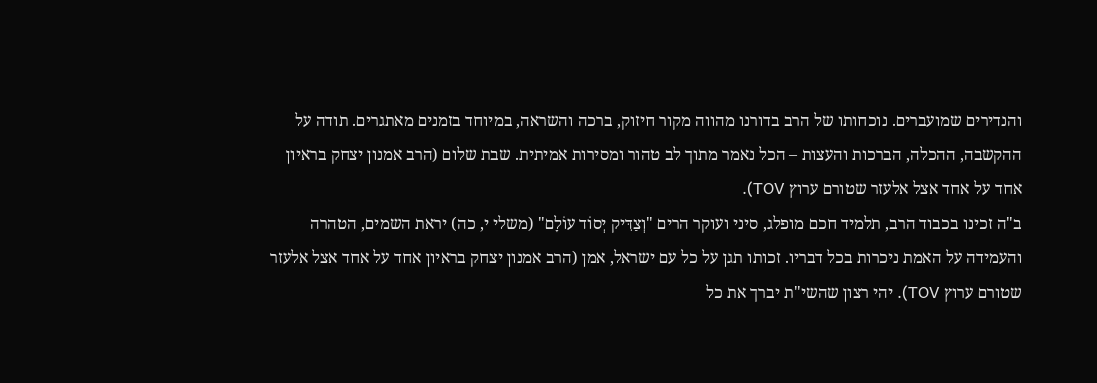והנדירים שמועברים. נוכחותו של הרב בדורנו מהווה מקור חיזוק, ברכה והשראה, במיוחד בזמנים מאתגרים. תודה על ההקשבה, ההכלה, הברכות והעצות – הכל נאמר מתוך לב טהור ומסירות אמיתית. שבת שלום (הרב אמנון יצחק בראיון אחד על אחד אצל אלעזר שטורם ערוץ TOV).
ב"ה זכינו בכבוד הרב, תלמיד חכם מופלג, סיני ועוקר הרים "וְצַדִּיק יְסוֹד עוֹלָם" (משלי י, כה) יראת השמים, הטהרה והעמידה על האמת ניכרות בכל דבריו. זכותו תגן על כל עם ישראל, אמן (הרב אמנון יצחק בראיון אחד על אחד אצל אלעזר שטורם ערוץ TOV). יהי רצון שהשי"ת יברך את כל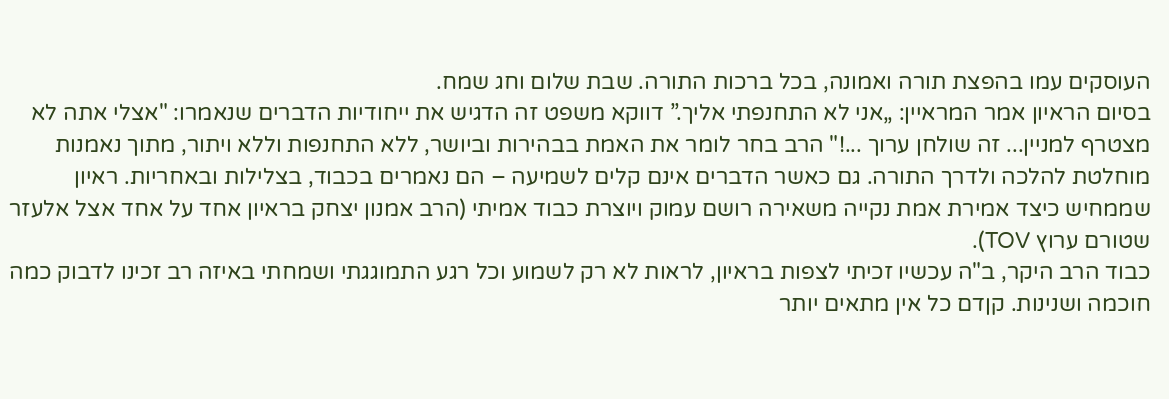העוסקים עמו בהפצת תורה ואמונה, בכל ברכות התורה. שבת שלום וחג שמח.
בסיום הראיון אמר המראיין: „אני לא התחנפתי אליך.” דווקא משפט זה הדגיש את ייחודיות הדברים שנאמרו: "אצלי אתה לא מצטרף למניין... זה שולחן ערוך ...!" הרב בחר לומר את האמת בבהירות וביושר, ללא התחנפות וללא ויתור, מתוך נאמנות מוחלטת להלכה ולדרך התורה. גם כאשר הדברים אינם קלים לשמיעה – הם נאמרים בכבוד, בצלילות ובאחריות. ראיון שממחיש כיצד אמירת אמת נקייה משאירה רושם עמוק ויוצרת כבוד אמיתי (הרב אמנון יצחק בראיון אחד על אחד אצל אלעזר שטורם ערוץ TOV).
כבוד הרב היקר, ב"ה עכשיו זכיתי לצפות בראיון, לראות לא רק לשמוע וכל רגע התמוגגתי ושמחתי באיזה רב זכינו לדבוק כמה חוכמה ושנינות. קןדם כל אין מתאים יותר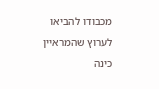מכבודו להביאו לערוץ שהמראיין כינה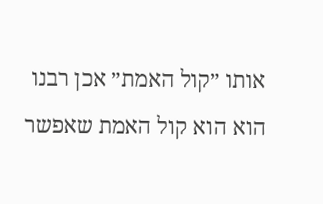אותו ״קול האמת״ אכן רבנו הוא הוא קול האמת שאפשר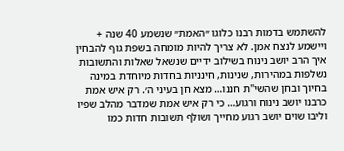להשתמש בדמות רבנו כלוגו ״האמת״ שנשמע 40 שנה + ויישמע לנצח אמן. לא צריך להיות מומחה בשפת גוף להבחין איך הרב יושב נינוח בשילוב ידיים שנשאל שאלות והתשובות נשלפות במהירות, שנינות, חינניות בחדות מיוחדת במינה בחיוך ובחן שהשי"ת חננו… מצא חן בעיני ה׳. רק איש אמת כרבנו יושב נינוח ורגוע… כי רק איש אמת שמדבר מהלב שפיו וליבו שוים יושב רגוע מחייך ושולף תשובות חדות כמו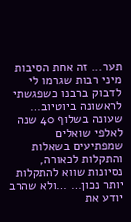תער... זה אחת הסיבות מיני רבות שגרמו לי לדבוק ברבנו כשפגשתי לראשונה ביוטיוב… שעונה בשלוף 40 שנה לאלפי שואלים שמפתיעים בשאלות והתקלות לכאורה, נסיונות שווא להתקלות יותר נכון… …ולא שהרב יודע את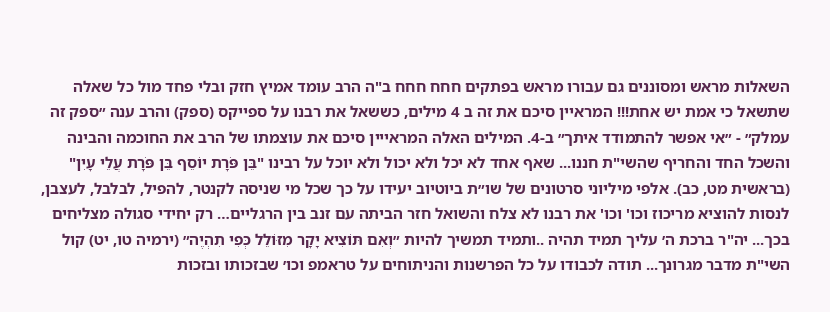השאלות מראש ומסוננים גם עבורו מראש בפתקים חחח חחח ב"ה הרב עומד אמיץ חזק ובלי פחד מול כל שאלה שתשאל כי אמת יש אחת!!! המראיין סיכם את זה ב 4 מילים, כששאל את רבנו על ספייקס (ספק) והרב ענה ״ספק זה עמלק״ - ״אי אפשר להתמודד איתך״ ב-4. המילים האלה המראייין סיכם את עוצמתו של הרב את החוכמה והבינה והשכל החד והחריף שהשי"ת חננו... שאף אחד לא יכל ולא יכול ולא יוכל על רבינו "בֵּן פֹּרָת יוֹסֵף בֵּן פֹּרָת עֲלֵי עָיִן" (בראשית מט, כב). אלפי מיליוני סרטונים של שו״ת ביוטיוב יעידו על כך שכל מי שניסה לקנטר, להפיל, לבלבל, לעצבן, לנסות להוציא מריכוז וכו' וכו' את רבנו לא צלח והשואל חזר הביתה עם זנב בין הרגליים… רק יחידי סגולה מצליחים בכך... יה"ר ברכת ה׳ עליך תמיד תהיה ..ותמיד תמשיך להיות ״וְאִם תּוֹצִיא יָקָר מִזּוֹלֵל כְּפִי תִהְיֶה״ (ירמיה טו, יט) קול השי"ת מדבר מגרונך... תודה לכבודו על כל הפרשנות והניתוחים על טראמפ וכו׳ שבזכותו ובזכות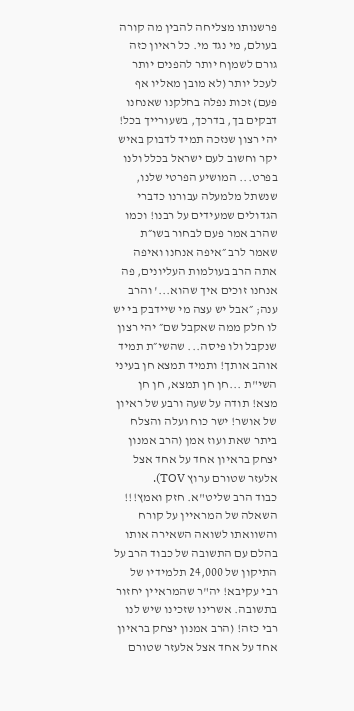פרשנותו מצליחה להבין מה קורה בעולם, מי נגד מי. כל ראיון כזה גורם לשמןח יותר להפנים יותר לעכל יותר (לא מובן מאליו אף פעם) זכות נפלה בחלקנו שאנחנו דבקים בך, בדרכך, בשעורייך בכל! יהי רצון שנזכה תמיד לדבוק באיש יקר וחשוב לעם ישראל בכלל ולנו בפרט... המושיע הפרטי שלנו, שנשתל מלמעלה עבורנו כדברי הגדולים שמעידים על רבנו! וכמו שהרב אמר פעם לבחור בשו״ת שאמר לרב ״איפה אנחנו ואיפה אתה הרב בעולמות העליונים, פה אנחנו זוכים איך שהוא...' והרב ענה; ״אבל יש עצה מי שיידבק בי יש לו חלק ממה שאקבל שם״ יהי רצון שנקבל ולו פיסה... שהשי״ת תמיד אוהב אותך! ותמיד תמצא חן בעיני השי"ת ...חן חן תמצא, חן חן מצא! תודה על שעה ורבע של ראיון של אושר! ישר כוח ועלה והצלח ביתר שאת ועוז אמן (הרב אמנון יצחק בראיון אחד על אחד אצל אלעזר שטורם ערוץ TOV).
כבוד הרב שליט"א. חזק ואמץ!!! השאלה של המראיין על קורח והשוואתו לשואה השאירה אותו בהלם עם התשובה של כבוד הרב על התיקון של 24,000 תלמידיו של רבי עקיבא! יה"ר שהמראיין יחזור בתשובה. אשרינו שזכינו שיש לנו רבי כזה! (הרב אמנון יצחק בראיון אחד על אחד אצל אלעזר שטורם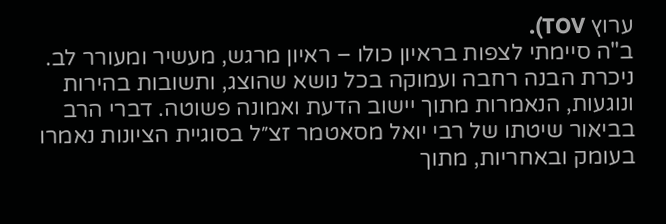ערוץ TOV).
ב"ה סיימתי לצפות בראיון כולו – ראיון מרגש, מעשיר ומעורר לב. ניכרת הבנה רחבה ועמוקה בכל נושא שהוצג, ותשובות בהירות ונוגעות, הנאמרות מתוך יישוב הדעת ואמונה פשוטה. דברי הרב בביאור שיטתו של רבי יואל מסאטמר זצ״ל בסוגיית הציונות נאמרו בעומק ובאחריות, מתוך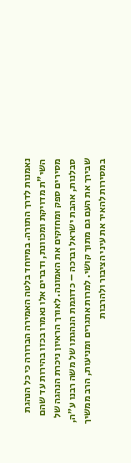נאמנות לדרך התורה. במיוחד בלטה האמירה הברורה כי כל הנהגת השי"ת מדויקת ומכוונת, ודברים אלו נאמרו בכזו בהירות עד שהם מסירים ספק ומחזקים את האמונה. לאורך הראיון ניכרת הנהגה של סבלנות, אהבת ישראל וברכה – כדוגמת הנהגתו של משה רבנו ע״ה, שבירך את העם גם מתוך קושי. למרות אתגרים ומניעות, הרב ממשיך במסירות להאיר את עיני הציבור ולהרבות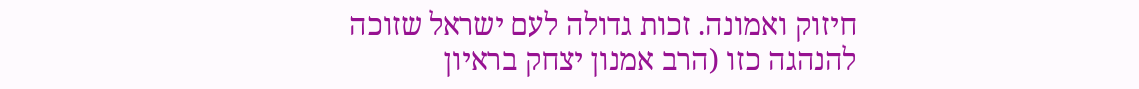חיזוק ואמונה. זכות גדולה לעם ישראל שזוכה להנהגה כזו (הרב אמנון יצחק בראיון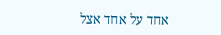אחד על אחד אצל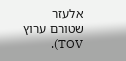אלעזר שטורם ערוץ TOV).